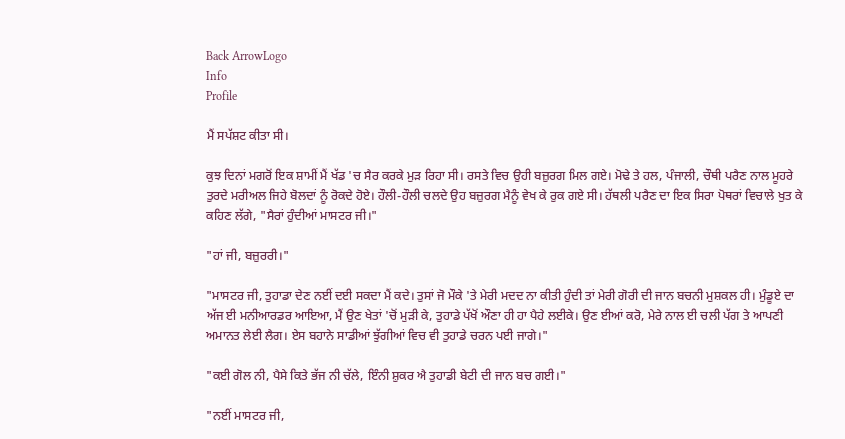Back ArrowLogo
Info
Profile

ਮੈਂ ਸਪੱਸ਼ਟ ਕੀਤਾ ਸੀ।

ਕੁਝ ਦਿਨਾਂ ਮਗਰੋਂ ਇਕ ਸ਼ਾਮੀਂ ਮੈਂ ਖੱਡ 'ਚ ਸੈਰ ਕਰਕੇ ਮੁੜ ਰਿਹਾ ਸੀ। ਰਸਤੇ ਵਿਚ ਉਹੀ ਬਜ਼ੁਰਗ ਮਿਲ ਗਏ। ਮੋਢੇ ਤੇ ਹਲ, ਪੰਜਾਲੀ, ਚੌਥੀ ਪਰੈਣ ਨਾਲ ਮੂਹਰੇ ਤੁਰਦੇ ਮਰੀਅਲ ਜਿਹੇ ਬੋਲਦਾਂ ਨੂੰ ਰੋਕਦੇ ਹੋਏ। ਹੌਲੀ-ਹੌਲੀ ਚਲਦੇ ਉਹ ਬਜ਼ੁਰਗ ਮੈਨੂੰ ਵੇਖ ਕੇ ਰੁਕ ਗਏ ਸੀ। ਹੱਥਲੀ ਪਰੈਣ ਦਾ ਇਕ ਸਿਰਾ ਪੋਥਰਾਂ ਵਿਚਾਲੇ ਖੁਤ ਕੇ ਕਹਿਣ ਲੱਗੇ, "ਸੈਰਾਂ ਹੁੰਦੀਆਂ ਮਾਸਟਰ ਜੀ।"

"ਹਾਂ ਜੀ, ਬਜ਼ੁਰਰੀ।"

"ਮਾਸਟਰ ਜੀ, ਤੁਹਾਡਾ ਦੇਣ ਨਈਂ ਦਈ ਸਕਦਾ ਮੈਂ ਕਦੇ। ਤੁਸਾਂ ਜੋ ਮੌਕੇ 'ਤੇ ਮੇਰੀ ਮਦਦ ਨਾ ਕੀਤੀ ਹੁੰਦੀ ਤਾਂ ਮੇਰੀ ਗੋਰੀ ਦੀ ਜਾਨ ਬਚਨੀ ਮੁਸ਼ਕਲ ਹੀ। ਮੁੰਡੂਏ ਦਾ ਅੱਜ ਈ ਮਨੀਆਰਡਰ ਆਇਆ, ਮੈਂ ਉਣ ਖੇਤਾਂ 'ਚੋਂ ਮੁੜੀ ਕੇ, ਤੁਹਾਡੇ ਪੱਖੋਂ ਔਣਾ ਹੀ ਹਾ ਪੈਹੇ ਲਈਕੇ। ਉਣ ਈਆਂ ਕਰੋ, ਮੇਰੇ ਨਾਲ ਈ ਚਲੀ ਪੱਗ ਤੇ ਆਪਣੀ ਅਮਾਨਤ ਲੇਈ ਲੈਗ। ਏਸ ਬਹਾਨੇ ਸਾਡੀਆਂ ਝੁੱਗੀਆਂ ਵਿਚ ਵੀ ਤੁਹਾਡੇ ਚਰਨ ਪਈ ਜਾਗੇ।"

"ਕਈ ਗੋਲ ਨੀ, ਪੈਸੇ ਕਿਤੇ ਭੱਜ ਨੀ ਚੱਲੇ, ਇੰਨੀ ਸ਼ੁਕਰ ਐ ਤੁਹਾਡੀ ਬੇਟੀ ਦੀ ਜਾਨ ਬਚ ਗਈ।"

"ਨਈਂ ਮਾਸਟਰ ਜੀ,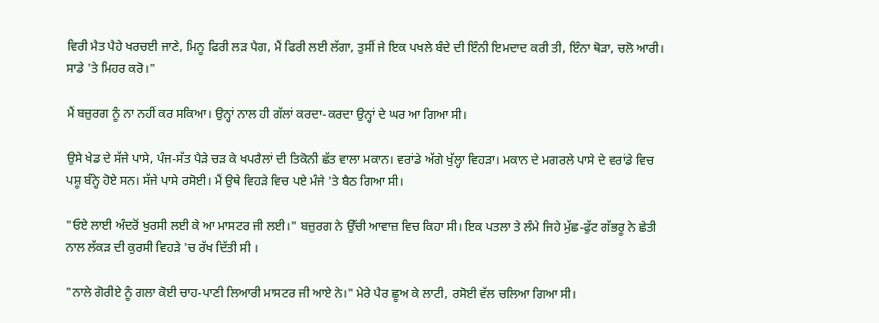ਵਿਰੀ ਮੈਤ ਪੈਹੇ ਖਰਚਈ ਜਾਣੇ, ਮਿਨੂ ਫਿਰੀ ਲੜ ਪੈਗ, ਮੈਂ ਫਿਰੀ ਲਈ ਲੱਗਾ, ਤੁਸੀਂ ਜੇ ਇਕ ਪਖਲੇ ਬੰਦੇ ਦੀ ਇੰਨੀ ਇਮਦਾਦ ਕਰੀ ਤੀ, ਇੰਨਾ ਥੋੜਾ, ਚਲੋ ਆਰੀ। ਸਾਡੇ 'ਤੇ ਮਿਹਰ ਕਰੋ।"

ਮੈਂ ਬਜ਼ੁਰਗ ਨੂੰ ਨਾ ਨਹੀਂ ਕਰ ਸਕਿਆ। ਉਨ੍ਹਾਂ ਨਾਲ ਹੀ ਗੱਲਾਂ ਕਰਦਾ-ਕਰਦਾ ਉਨ੍ਹਾਂ ਦੇ ਘਰ ਆ ਗਿਆ ਸੀ।

ਉਸੇ ਖੇਡ ਦੇ ਸੱਜੇ ਪਾਸੇ, ਪੰਜ-ਸੱਤ ਪੈੜੇ ਚੜ ਕੇ ਖਪਰੈਲਾਂ ਦੀ ਤਿਕੋਨੀ ਛੱਤ ਵਾਲਾ ਮਕਾਨ। ਵਰਾਂਡੇ ਅੱਗੇ ਖੁੱਲ੍ਹਾ ਵਿਹੜਾ। ਮਕਾਨ ਦੇ ਮਗਰਲੇ ਪਾਸੇ ਦੇ ਵਰਾਂਡੇ ਵਿਚ ਪਸ਼ੂ ਬੰਨ੍ਹੇ ਹੋਏ ਸਨ। ਸੱਜੇ ਪਾਸੇ ਰਸੋਈ। ਮੈਂ ਉਥੇ ਵਿਹੜੇ ਵਿਚ ਪਏ ਮੰਜੇ 'ਤੇ ਬੈਠ ਗਿਆ ਸੀ।

"ਓਏ ਲਾਈ ਅੰਦਰੋਂ ਖੁਰਸੀ ਲਈ ਕੇ ਆ ਮਾਸਟਰ ਜੀ ਲਈ।" ਬਜ਼ੁਰਗ ਨੇ ਉੱਚੀ ਆਵਾਜ਼ ਵਿਚ ਕਿਹਾ ਸੀ। ਇਕ ਪਤਲਾ ਤੇ ਲੰਮੇ ਜਿਹੇ ਮੁੱਛ-ਫੁੱਟ ਗੱਭਰੂ ਨੇ ਛੇਤੀ ਨਾਲ ਲੱਕੜ ਦੀ ਕੁਰਸੀ ਵਿਹੜੇ 'ਚ ਰੱਖ ਦਿੱਤੀ ਸੀ ।

"ਨਾਲੇ ਗੋਰੀਏ ਨੂੰ ਗਲਾ ਕੋਈ ਚਾਹ-ਪਾਣੀ ਲਿਆਰੀ ਮਾਸਟਰ ਜੀ ਆਏ ਨੇ।" ਮੇਰੇ ਪੈਰ ਛੂਅ ਕੇ ਲਾਟੀ, ਰਸੋਈ ਵੱਲ ਚਲਿਆ ਗਿਆ ਸੀ।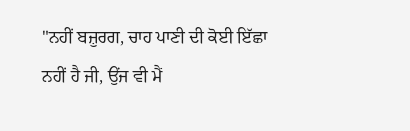"ਨਹੀਂ ਬਜ਼ੁਰਗ, ਚਾਹ ਪਾਣੀ ਦੀ ਕੋਈ ਇੱਛਾ ਨਹੀਂ ਹੈ ਜੀ, ਉਂਜ ਵੀ ਮੈਂ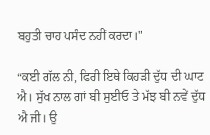ਬਹੁਤੀ ਚਾਹ ਪਸੰਦ ਨਹੀਂ ਕਰਦਾ।"

“ਕਈ ਗੱਲ ਨੀ, ਫਿਰੀ ਇਥੇ ਕਿਹੜੀ ਦੁੱਧ ਦੀ ਘਾਟ ਐ। ਸੁੱਖ ਨਾਲ ਗਾਂ ਬੀ ਸੁਈਓ ਤੇ ਮੱਝ ਬੀ ਨਵੇਂ ਦੁੱਧ ਐ ਜੀ। ਉ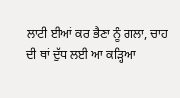ਲਾਟੀ ਈਆਂ ਕਰ ਭੈਣਾ ਨੂੰ ਗਲਾ, ਚਾਹ ਦੀ ਥਾਂ ਦੁੱਧ ਲਈ ਆ ਕੜ੍ਹਿਆ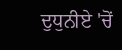ਦੁਧੁਨੀਏ 'ਚੋਂ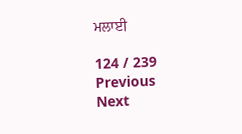ਮਲਾਈ

124 / 239
Previous
Next